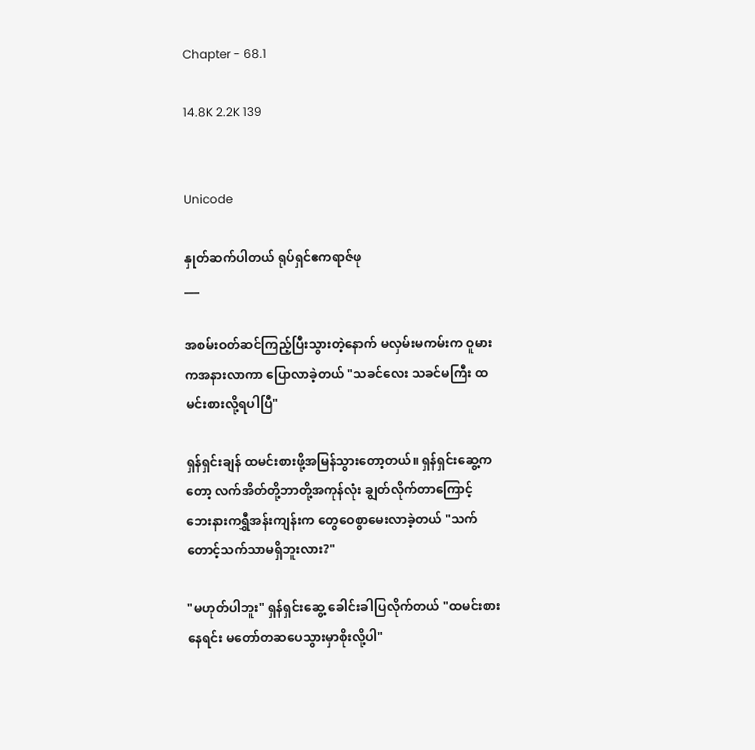Chapter - 68.1

14.8K 2.2K 139


Unicode

နှုတ်ဆက်ပါတယ် ရုပ်ရှင်ဧကရာဇ်ဖု
___

အစမ်းဝတ်ဆင်ကြည့်ပြီးသွားတဲ့နောက် မလှမ်းမကမ်းက ဝူမားကအနားလာကာ ပြောလာခဲ့တယ် "သခင်လေး သခင်မကြီး ထမင်းစားလို့ရပါပြီ"

ရှန်ရှင်းချန် ထမင်းစားဖို့အမြန်သွားတော့တယ်။ ရှန်ရှင်းဆွေ့ကတော့ လက်အိတ်တို့ဘာတို့အကုန်လုံး ချွတ်လိုက်တာကြောင့် ဘေးနားကရွှီအန်းကျန်းက တွေဝေစွာမေးလာခဲ့တယ် "သက်တောင့်သက်သာမရှိဘူးလား?"

"မဟုတ်ပါဘူး" ရှန်ရှင်းဆွေ့ ခေါင်းခါပြလိုက်တယ် "ထမင်းစားနေရင်း မတော်တဆပေသွားမှာစိုးလို့ပါ"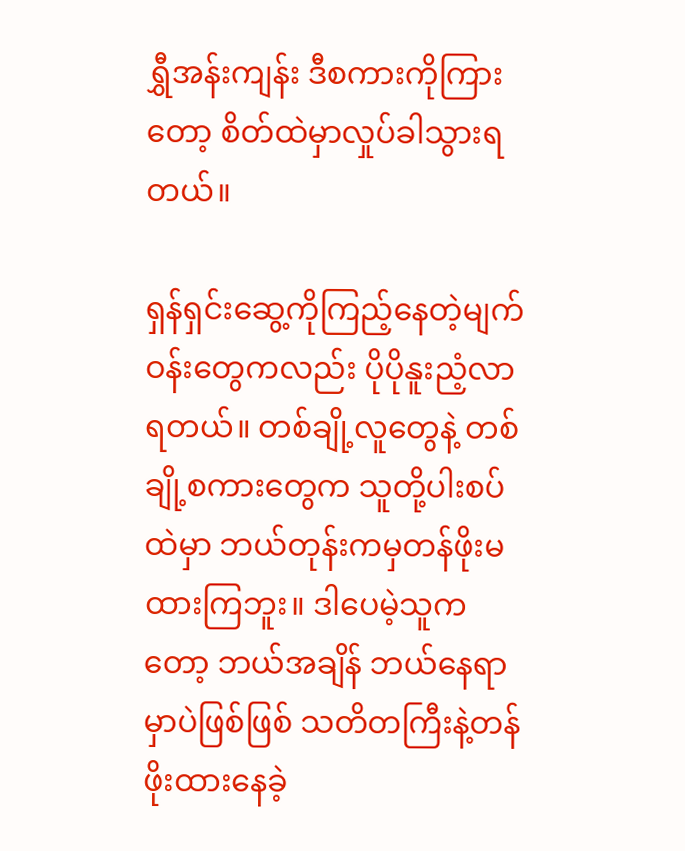ရွှီအန်းကျန်း ဒီစကားကိုကြားတော့ စိတ်ထဲမှာလှုပ်ခါသွားရတယ်။

ရှန်ရှင်းဆွေ့ကိုကြည့်နေတဲ့မျက်ဝန်းတွေကလည်း ပိုပိုနူးညံ့လာရတယ်။ တစ်ချို့လူတွေနဲ့ တစ်ချို့စကားတွေက သူတို့ပါးစပ်ထဲမှာ ဘယ်တုန်းကမှတန်ဖိုးမထားကြဘူး။ ဒါပေမဲ့သူကတော့ ဘယ်အချိန် ဘယ်နေရာမှာပဲဖြစ်ဖြစ် သတိတကြီးနဲ့တန်ဖိုးထားနေခဲ့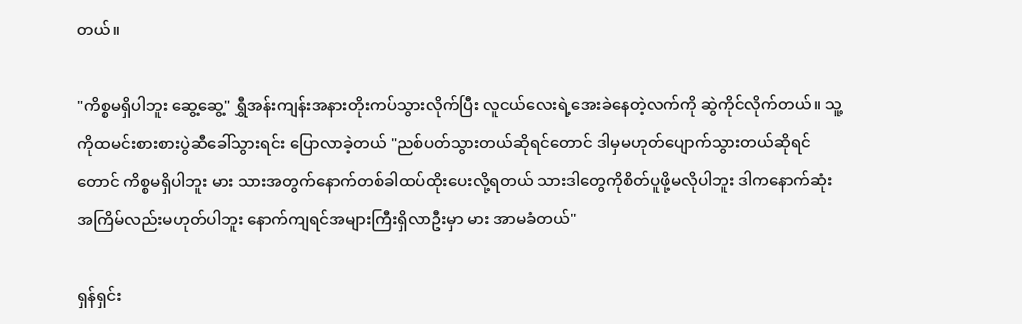တယ်။

"ကိစ္စမရှိပါဘူး ဆွေ့ဆွေ့" ရွှီအန်းကျန်းအနားတိုးကပ်သွားလိုက်ပြီး လူငယ်လေးရဲ့အေးခဲနေတဲ့လက်ကို ဆွဲကိုင်လိုက်တယ်။ သူ့ကိုထမင်းစားစားပွဲဆီခေါ်သွားရင်း ပြောလာခဲ့တယ် "ညစ်ပတ်သွားတယ်ဆိုရင်တောင် ဒါမှမဟုတ်ပျောက်သွားတယ်ဆိုရင်တောင် ကိစ္စမရှိပါဘူး မား သားအတွက်နောက်တစ်ခါထပ်ထိုးပေးလို့ရတယ် သားဒါတွေကိုစိတ်ပူဖို့မလိုပါဘူး ဒါကနောက်ဆုံးအကြိမ်လည်းမဟုတ်ပါဘူး နောက်ကျရင်အများကြီးရှိလာဦးမှာ မား အာမခံတယ်"

ရှန်ရှင်း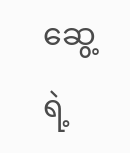ဆွေ့ရဲ့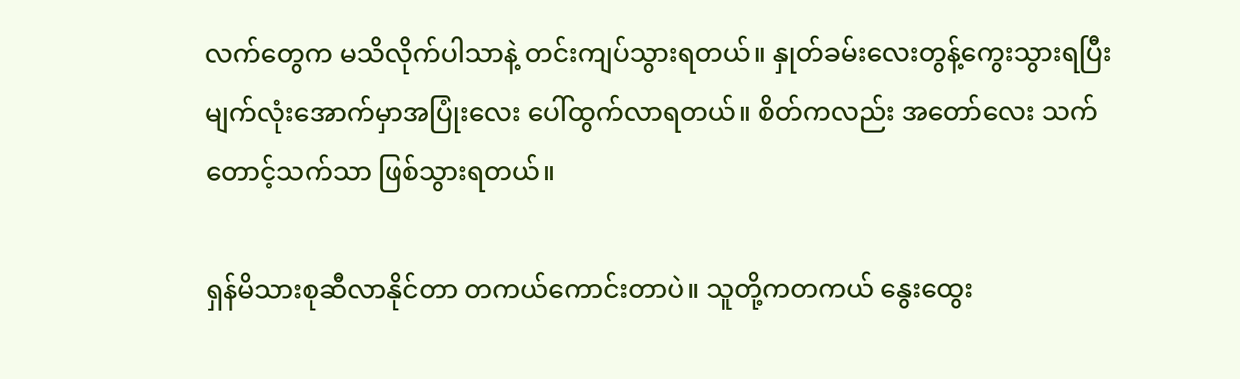လက်တွေက မသိလိုက်ပါသာနဲ့ တင်းကျပ်သွားရတယ်။ နှုတ်ခမ်းလေးတွန့်ကွေးသွားရပြီး မျက်လုံးအောက်မှာအပြုံးလေး ပေါ်ထွက်လာရတယ်။ စိတ်ကလည်း အတော်လေး သက်တောင့်သက်သာ ဖြစ်သွားရတယ်။

ရှန်မိသားစုဆီလာနိုင်တာ တကယ်ကောင်းတာပဲ။ သူတို့ကတကယ် နွေးထွေး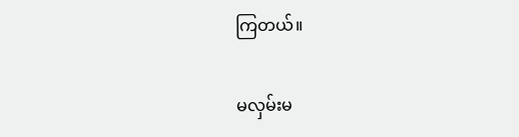ကြတယ်။

မလှမ်းမ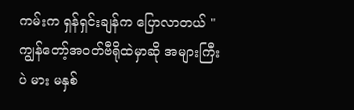ကမ်းက ရှန်ရှင်းချန်က ပြောလာတယ် "ကျွန်တော့်အဝတ်ဗီရိုထဲမှာဆို အများကြီးပဲ မား မနှစ်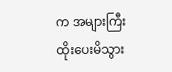က အများကြီးထိုးပေးမိသွား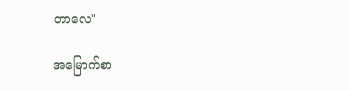တာလေ"

အမြောက်စာ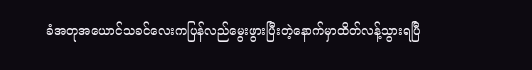ခံအတုအယောင်သခင်လေးကပြန်လည်မွေးဖွားပြီးတဲ့နောက်မှာထိတ်လန့်သွားရပြီ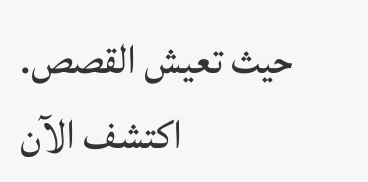حيث تعيش القصص. اكتشف الآن